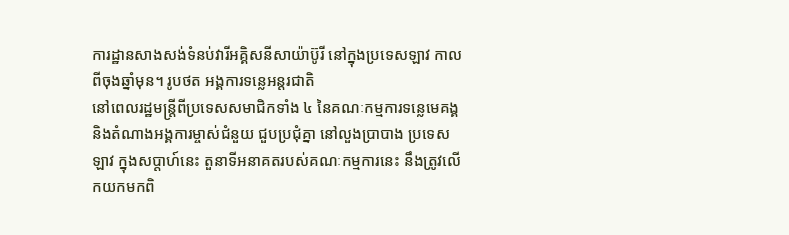ការដ្ឋានសាងសង់ទំនប់វារីអគ្គិសនីសាយ៉ាប៊ូរី នៅក្នុងប្រទេសឡាវ កាលពីចុងឆ្នាំមុន។ រូបថត អង្គការទន្លេអន្តរជាតិ
នៅពេលរដ្ឋមន្រ្តីពីប្រទេសសមាជិកទាំង ៤ នៃគណៈកម្មការទន្លេមេគង្គ និងតំណាងអង្គការម្ចាស់ជំនួយ ជួបប្រជុំគ្នា នៅលួងប្រាបាង ប្រទេសឡាវ ក្នុងសប្តាហ៍នេះ តួនាទីអនាគតរបស់គណៈកម្មការនេះ នឹងត្រូវលើកយកមកពិ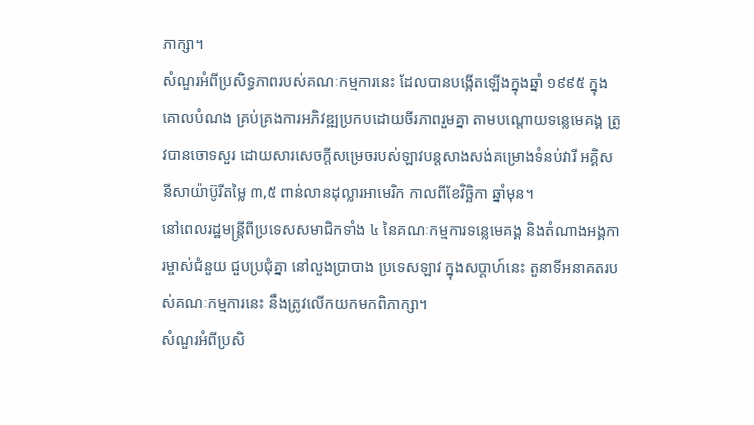ភាក្សា។
សំណួរអំពីប្រសិទ្ធភាពរបស់គណៈកម្មការនេះ ដែលបានបង្កើតឡើងក្នុងឆ្នាំ ១៩៩៥ ក្នុងគោលបំណង គ្រប់គ្រងការអភិវឌ្ឍប្រកបដោយចីរភាពរួមគ្នា តាមបណ្តោយទន្លេមេគង្គ ត្រូវបានចោទសួរ ដោយសារសេចក្តីសម្រេចរបស់ឡាវបន្តសាងសង់គម្រោងទំនប់វារី អគ្គិសនីសាយ៉ាប៊ូរីតម្លៃ ៣,៥ ពាន់លានដុល្លារអាមេរិក កាលពីខែវិចិ្ឆកា ឆ្នាំមុន។
នៅពេលរដ្ឋមន្រ្តីពីប្រទេសសមាជិកទាំង ៤ នៃគណៈកម្មការទន្លេមេគង្គ និងតំណាងអង្គការម្ចាស់ជំនួយ ជួបប្រជុំគ្នា នៅលួងប្រាបាង ប្រទេសឡាវ ក្នុងសប្តាហ៍នេះ តួនាទីអនាគតរបស់គណៈកម្មការនេះ នឹងត្រូវលើកយកមកពិភាក្សា។
សំណួរអំពីប្រសិ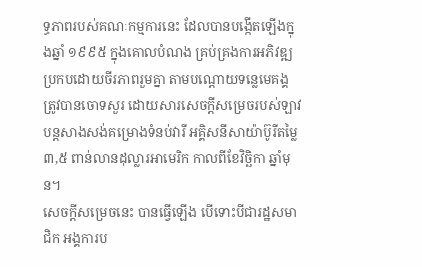ទ្ធភាពរបស់គណៈកម្មការនេះ ដែលបានបង្កើតឡើងក្នុងឆ្នាំ ១៩៩៥ ក្នុងគោលបំណង គ្រប់គ្រងការអភិវឌ្ឍប្រកបដោយចីរភាពរួមគ្នា តាមបណ្តោយទន្លេមេគង្គ ត្រូវបានចោទសួរ ដោយសារសេចក្តីសម្រេចរបស់ឡាវបន្តសាងសង់គម្រោងទំនប់វារី អគ្គិសនីសាយ៉ាប៊ូរីតម្លៃ ៣,៥ ពាន់លានដុល្លារអាមេរិក កាលពីខែវិចិ្ឆកា ឆ្នាំមុន។
សេចក្តីសម្រេចនេះ បានធ្វើឡើង បើទោះបីជារដ្ឋសមាជិក អង្គការប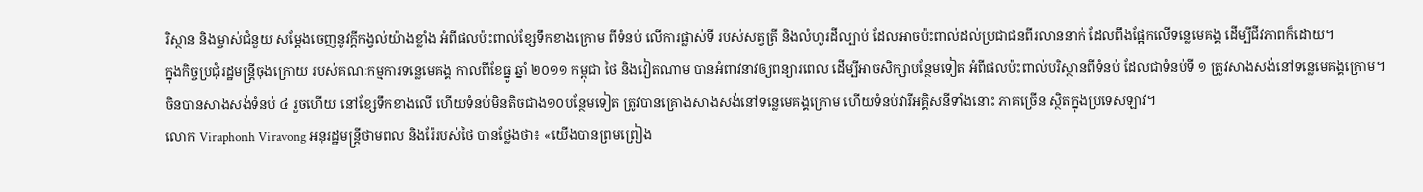រិស្ថាន និងម្ចាស់ជំនួយ សម្តែងចេញនូវក្តីកង្វល់យ៉ាងខ្លាំង អំពីផលប៉ះពាល់ខ្សែទឹកខាងក្រោម ពីទំនប់ លើការផ្លាស់ទី របស់សត្វត្រី និងលំហូរដីល្បាប់ ដែលអាចប៉ះពាល់ដល់ប្រជាជនពីរលាននាក់ ដែលពឹងផ្អែកលើទន្លេមេគង្គ ដើម្បីជីវភាពក៏ដោយ។
ក្នុងកិច្ចប្រជុំរដ្ឋមន្រ្តីចុងក្រោយ របស់គណៈកម្មការទន្លេមេគង្គ កាលពីខែធ្នូ ឆ្នាំ ២០១១ កម្ពុជា ថៃ និងវៀតណាម បានអំពាវនាវឲ្យពន្យារពេល ដើម្បីអាចសិក្សាបន្ថែមទៀត អំពីផលប៉ះពាល់បរិស្ថានពីទំនប់ ដែលជាទំនប់ទី ១ ត្រូវសាងសង់នៅទន្លេមេគង្គក្រោម។
ចិនបានសាងសង់ទំនប់ ៤ រួចហើយ នៅខ្សែទឹកខាងលើ ហើយទំនប់មិនតិចជាង១០បន្ថែមទៀត ត្រូវបានគ្រោងសាងសង់នៅទន្លេមេគង្គក្រោម ហើយទំនប់វារីអគ្គិសនីទាំងនោះ ភាគច្រើន ស្ថិតក្នុងប្រទេសឡាវ។
លោក Viraphonh Viravong អនុរដ្ឋមន្រ្តីថាមពល និងរ៉ែរបស់ថៃ បានថ្លែងថា៖ «យើងបានព្រមព្រៀង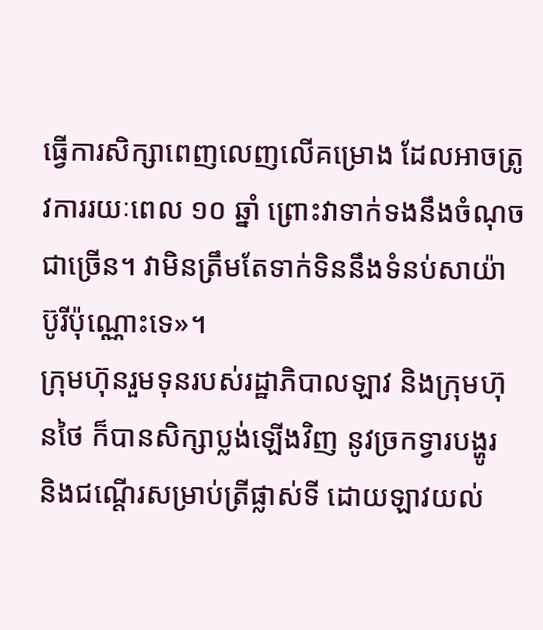ធ្វើការសិក្សាពេញលេញលើគម្រោង ដែលអាចត្រូវការរយៈពេល ១០ ឆ្នាំ ព្រោះវាទាក់ទងនឹងចំណុចជាច្រើន។ វាមិនត្រឹមតែទាក់ទិននឹងទំនប់សាយ៉ាប៊ូរីប៉ុណ្ណោះទេ»។
ក្រុមហ៊ុនរួមទុនរបស់រដ្ឋាភិបាលឡាវ និងក្រុមហ៊ុនថៃ ក៏បានសិក្សាប្លង់ឡើងវិញ នូវច្រកទ្វារបង្ហូរ និងជណ្តើរសម្រាប់ត្រីផ្លាស់ទី ដោយឡាវយល់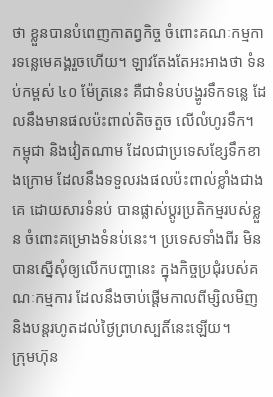ថា ខ្លួនបានបំពេញកាតព្វកិច្ច ចំពោះគណៈកម្មការទន្លេមេគង្គរួចហើយ។ ឡាវតែងតែអះអាងថា ទំនប់កម្ពស់ ៤០ ម៉ែត្រនេះ គឺជាទំនប់បង្ហូរទឹកទន្លេ ដែលនឹងមានផលប៉ះពាល់តិចតួច លើលំហូរទឹក។
កម្ពុជា និងវៀតណាម ដែលជាប្រទេសខ្សែទឹកខាងក្រោម ដែលនឹងទទួលរងផលប៉ះពាល់ខ្លាំងជាងគេ ដោយសារទំនប់ បានផ្លាស់ប្តូរប្រតិកម្មរបស់ខ្លួន ចំពោះគម្រោងទំនប់នេះ។ ប្រទេសទាំងពីរ មិនបានស្នើសុំឲ្យលើកបញ្ហានេះ ក្នុងកិច្ចប្រជុំរបស់គណៈកម្មការ ដែលនឹងចាប់ផ្តើមកាលពីម្សិលមិញ និងបន្តរហូតដល់ថ្ងៃព្រហស្បតិ៍នេះឡើយ។
ក្រុមហ៊ុន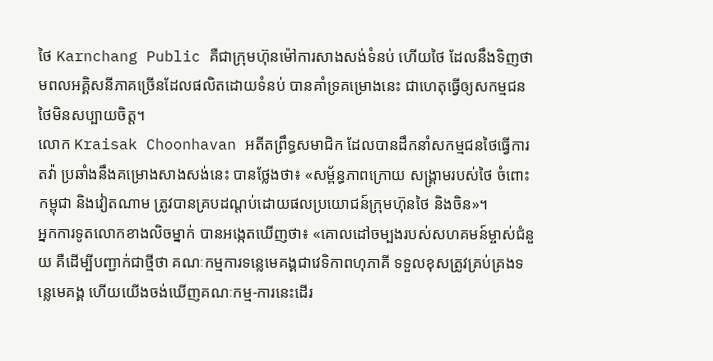ថៃ Karnchang Public គឺជាក្រុមហ៊ុនម៉ៅការសាងសង់ទំនប់ ហើយថៃ ដែលនឹងទិញថាមពលអគ្គិសនីភាគច្រើនដែលផលិតដោយទំនប់ បានគាំទ្រគម្រោងនេះ ជាហេតុធ្វើឲ្យសកម្មជនថៃមិនសប្បាយចិត្ត។
លោក Kraisak Choonhavan អតីតព្រឹទ្ធសមាជិក ដែលបានដឹកនាំសកម្មជនថៃធ្វើការតវ៉ា ប្រឆាំងនឹងគម្រោងសាងសង់នេះ បានថ្លែងថា៖ «សម្ព័ន្ធភាពក្រោយ សង្គ្រាមរបស់ថៃ ចំពោះកម្ពុជា និងវៀតណាម ត្រូវបានគ្របដណ្តប់ដោយផលប្រយោជន៍ក្រុមហ៊ុនថៃ និងចិន»។
អ្នកការទូតលោកខាងលិចម្នាក់ បានអង្កេតឃើញថា៖ «គោលដៅចម្បងរបស់សហគមន៍ម្ចាស់ជំនួយ គឺដើម្បីបញ្ជាក់ជាថ្មីថា គណៈកម្មការទន្លេមេគង្គជាវេទិកាពហុភាគី ទទួលខុសត្រូវគ្រប់គ្រងទន្លេមេគង្គ ហើយយើងចង់ឃើញគណៈកម្ម-ការនេះដើរ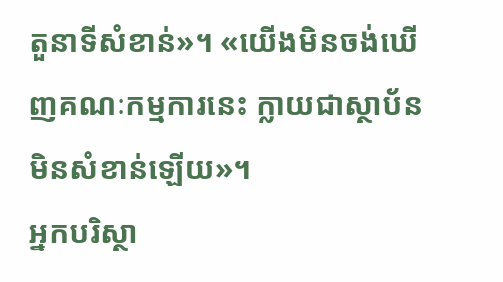តួនាទីសំខាន់»។ «យើងមិនចង់ឃើញគណៈកម្មការនេះ ក្លាយជាស្ថាប័ន មិនសំខាន់ឡើយ»។
អ្នកបរិស្ថា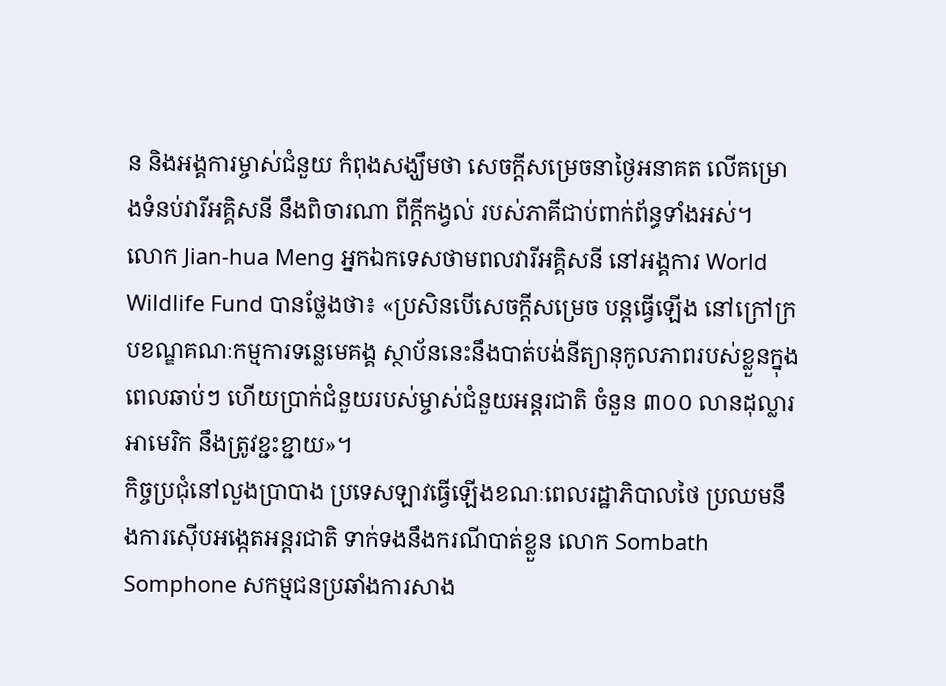ន និងអង្គការម្ចាស់ជំនួយ កំពុងសង្ឃឹមថា សេចក្តីសម្រេចនាថ្ងៃអនាគត លើគម្រោងទំនប់វារីអគ្គិសនី នឹងពិចារណា ពីក្តីកង្វល់ របស់ភាគីជាប់ពាក់ព័ន្ធទាំងអស់។
លោក Jian-hua Meng អ្នកឯកទេសថាមពលវារីអគ្គិសនី នៅអង្គការ World Wildlife Fund បានថ្លែងថា៖ «ប្រសិនបើសេចក្តីសម្រេច បន្តធ្វើឡើង នៅក្រៅក្របខណ្ឌគណៈកម្មការទន្លេមេគង្គ ស្ថាប័ននេះនឹងបាត់បង់នីត្យានុកូលភាពរបស់ខ្លួនក្នុងពេលឆាប់ៗ ហើយប្រាក់ជំនួយរបស់ម្ចាស់ជំនួយអន្តរជាតិ ចំនួន ៣០០ លានដុល្លារអាមេរិក នឹងត្រូវខ្ជះខ្ជាយ»។
កិច្ចប្រជុំនៅលួងប្រាបាង ប្រទេសឡាវធ្វើឡើងខណៈពេលរដ្ឋាភិបាលថៃ ប្រឈមនឹងការស៊ើបអង្កេតអន្តរជាតិ ទាក់ទងនឹងករណីបាត់ខ្លួន លោក Sombath Somphone សកម្មជនប្រឆាំងការសាង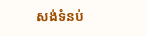សង់ទំនប់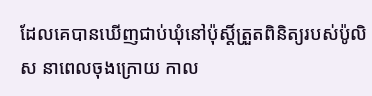ដែលគេបានឃើញជាប់ឃុំនៅប៉ុស្តិ៍ត្រួតពិនិត្យរបស់ប៉ូលិស នាពេលចុងក្រោយ កាល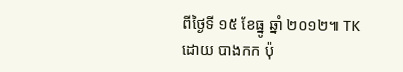ពីថ្ងៃទី ១៥ ខែធ្នូ ឆ្នាំ ២០១២៕ TK
ដោយ បាងកក ប៉ុ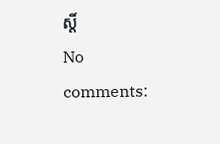ស្តិ៍
No comments: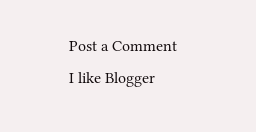Post a Comment
I like Blogger